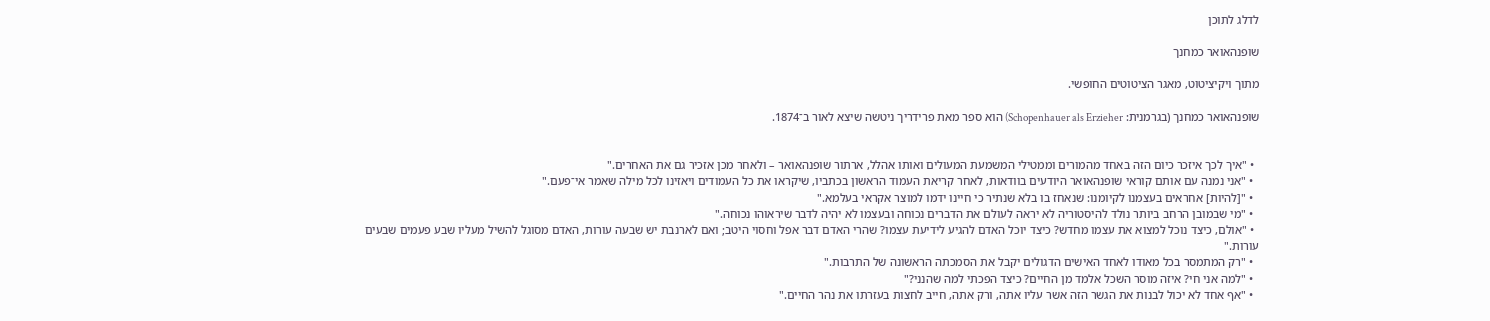לדלג לתוכן

שופנהאואר כמחנך

מתוך ויקיציטוט, מאגר הציטוטים החופשי.

שופנהאואר כמחנך (בגרמנית: Schopenhauer als Erzieher) הוא ספר מאת פרידריך ניטשה שיצא לאור ב־1874.


  • "איך לכך איזכר כיום הזה באחד מהמורים וממטילי המשמעת המעולים ואותו אהלל, ארתור שופנהאואר – ולאחר מכן אזכיר גם את האחרים."
  • "אני נמנה עם אותם קוראי שופנהאואר היודעים בוודאות, לאחר קריאת העמוד הראשון בכתביו, שיקראו את כל העמודים ויאזינו לכל מילה שאמר אי־פעם."
  • "[להיות] אחראים בעצמנו לקיומנו: שנאחז בו בלא שנתיר כי חיינו ידמו למוצר אקראי בעלמא."
  • "מי שבמובן הרחב ביותר נולד להיסטוריה לא יראה לעולם את הדברים נכוחה ובעצמו לא יהיה לדבר שיראוהו נכוחה."
  • "אולם, כיצד נוכל למצוא את עצמו מחדש? כיצד יוכל האדם להגיע לידיעת עצמו? שהרי האדם דבר אפל וחסוי היטב; ואם לארנבת יש שבעה עורות, האדם מסוגל להשיל מעליו שבע פעמים שבעים עורות."
  • "רק המתמסר בכל מאודו לאחד האישים הדגולים יקבל את הסמכתה הראשונה של התרבות."
  • "למה אני חי? איזה מוסר השכל אלמד מן החיים? כיצד הפכתי למה שהנני?"
  • "אף אחד לא יכול לבנות את הגשר הזה אשר עליו אתה, ורק אתה, חייב לחצות בעזרתו את נהר החיים."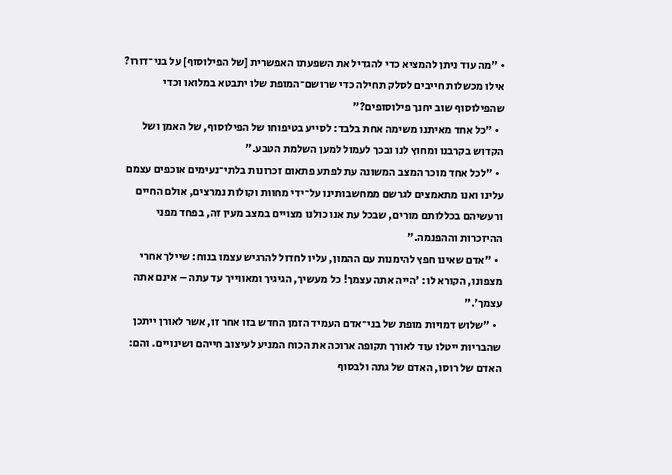• "מה עוד ניתן להמציא כדי להגדיל את השפעתו האפשרית [של הפילוסוף] על בני־דורו? אילו מכשלות חייבים לסלק תחילה כדי שרושם־המופת שלו יתבטא במלואו וכדי שהפילוסוף שוב יחנך פילוסופים?"
  • "כל אחד מאיתנו משימה אחת בלבד: לסייע בטיפוחו של הפילוסוף, של האמן ושל הקדוש בקרבנו ומחוץ לנו ובכך לעמול למען השלמת הטבע."
  • "לכל אחד מוכר המצב המשונה עת לפתע פתאום זכרונות בלתי־נעימים אוכפים עצמם עלינו ואנו מתאמצים לגרשם ממחשבותינו על־ידי מחוות וקולות נמרצים, אולם החיים ורעשיהם בכללותם מורים, שבכל עת אנו כולנו מצויים במצב מעין זה, בפחד מפני ההיזכרות וההפנמה."
  • "אדם שאינו חפץ להימנות עם ההמון, עליו לחדול להרגיש עצמו בנוח: שיילך אחרי מצפונו, הקורא לו: 'הייה אתה עצמך! כל מעשיך, הגיגיך ומאווייך עד עתה – אינם אתה עצמך'."
  • "שלוש דמויות מופת של בני־אדם העמיד הזמן החדש בזו אחר זו, אשר לאורן ייתכן שהבריות ייטלו עוד לאורך תקופה ארוכה את הכוח המניע לעיצוב חייהם ושינויים. והם: האדם של רוסו, האדם של גתה ולבסוף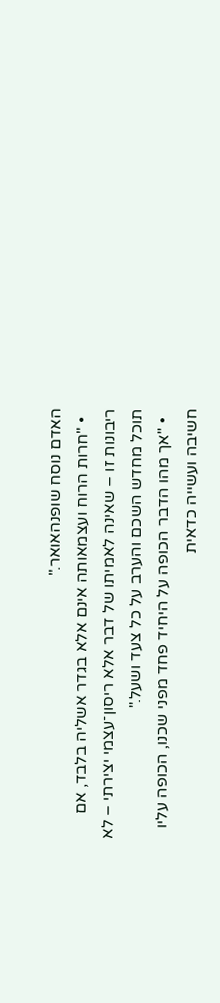האדם נוסח שופנהאואר."
  • "חרות הרוח ועצמאותה אינם אלא בגדר אשליה בלבד, אם ריבונות זו – שאינה לאמיתו של דבר אלא ריסון־עצמי יצירתי – לא תוכל מחדש השכם והערב על כל צעד ושעל."
  • "אך מהו הדבר הכופה על היחיד פחד מפני שכנו, הכופה עליו חשיבה ועשייה כדאית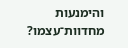והימנעות מחדוות־עצמו?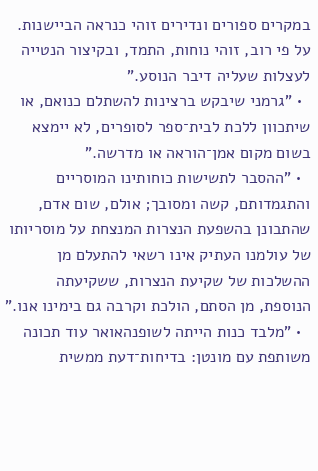במקרים ספורים ונדירים זוהי כנראה הביישנות. על פי רוב, זוהי נוחות, התמד, ובקיצור הנטייה לעצלות שעליה דיבר הנוסע."
  • "גרמני שיבקש ברצינות להשתלם כנואם, או שיתכוון ללכת לבית־ספר לסופרים, לא יימצא בשום מקום אמן־הוראה או מדרשה."
  • "ההסבר לתשישות כוחותינו המוסריים והתגמדותם, קשה ומסובך; אולם, שום אדם, שהתבונן בהשפעת הנצרות המנצחת על מוסריותו של עולמנו העתיק אינו רשאי להתעלם מן ההשלכות של שקיעת הנצרות, ששקיעתה הנוספת, מן הסתם, הולכת וקרבה גם בימינו אנו."
  • "מלבד כנות הייתה לשופנהאואר עוד תכונה משותפת עם מונטן: בדיחות־דעת ממשית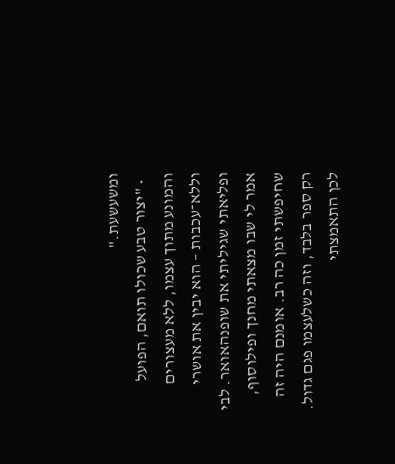ומשעשעת."
  • "יצור טבע שכולו תואם, הפועל והמונע מתוך עצמו, ללא מעצורים וללא־עכבות – הוא יבין את אושרי ופליאתי שגיליתי את שופנהאואר. לבי אמר לי שבו מצאתי מחנך ופילוסוף, שחיפשתי זמן כה רב. אומנם היה זה רק ספר בלבד, וזה כשלעצמו פגם גדול. לכן התאמצתי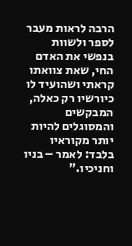הרבה לראות מעבר לספר ולשוות בנפשי את האדם החי, שאת צוואתו קראתי ושהועיד לו כיורשיו רק כאלה, המבקשים והמסוגלים להיות יותר מקוראיו בלבד: לאמר – בניו וחניכיו."